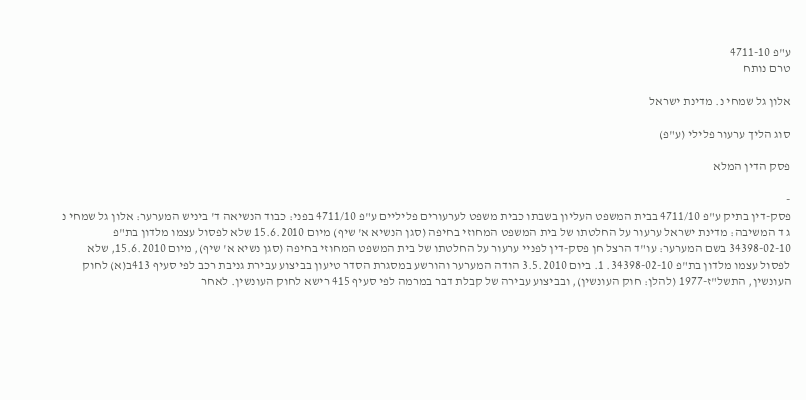ע"פ 4711-10
טרם נותח

אלון גל שמחי נ. מדינת ישראל

סוג הליך ערעור פלילי (ע"פ)

פסק הדין המלא

-
פסק-דין בתיק ע"פ 4711/10 בבית המשפט העליון בשבתו כבית משפט לערעורים פליליים ע"פ 4711/10 בפני: כבוד הנשיאה ד' ביניש המערער: אלון גל שמחי נ ג ד המשיבה: מדינת ישראל ערעור על החלטתו של בית המשפט המחוזי בחיפה (סגן הנשיא א' שיף) מיום 15.6.2010 שלא לפסול עצמו מלדון בת"פ 34398-02-10 בשם המערער: עו"ד הרצל חן פסק-דין לפניי ערעור על החלטתו של בית המשפט המחוזי בחיפה (סגן נשיא א' שיף), מיום 15.6.2010, שלא לפסול עצמו מלדון בת"פ 34398-02-10. 1. ביום 3.5.2010 הודה המערער והורשע במסגרת הסדר טיעון בביצוע עבירת גניבת רכב לפי סעיף 413ב(א) לחוק העונשין, התשל"ז-1977 (להלן: חוק העונשין), ובביצוע עבירה של קבלת דבר במרמה לפי סעיף 415 רישא לחוק העונשין. לאחר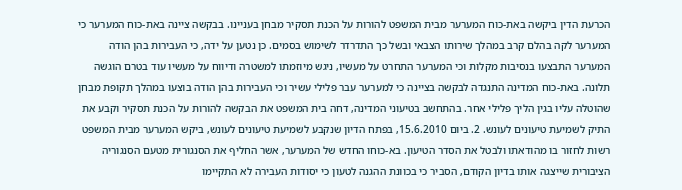הכרעת הדין ביקשה באת-כוח המערער מבית המשפט להורות על הכנת תסקיר מבחן בעניינו. בבקשה ציינה באת-כוח המערער כי המערער לקה בהלם קרב במהלך שירותו הצבאי ובשל כך התדרדר לשימוש בסמים. כן נטען על ידה, כי העבירות בהן הודה המערער התבצעו בנסיבות מקלות וכי המערער התחרט על מעשיו, ניגש מיוזמתו למשטרה ודיווח על מעשיו עוד בטרם הוגשה תלונה. באת-כוח המדינה התנגדה לבקשה בציינה כי למערער עבר פלילי עשיר וכי העבירות בהן הודה בוצעו במהלך תקופת מבחן שהוטלה עליו בגין הליך פלילי אחר. בהתחשב בטיעוני המדינה, דחה בית המשפט את הבקשה להורות על הכנת תסקיר וקבע את התיק לשמיעת טיעונים לעונש. 2. ביום 15.6.2010, בפתח הדיון שנקבע לשמיעת טיעונים לעונש, ביקש המערער מבית המשפט רשות לחזור בו מהודאתו ולבטל את הסדר הטיעון. בא-כוחו החדש של המערער, אשר החליף את הסנגורית מטעם הסנגוריה הציבורית שייצגה אותו בדיון הקודם, הסביר כי בכוונת ההגנה לטעון כי יסודות העבירה לא התקיימו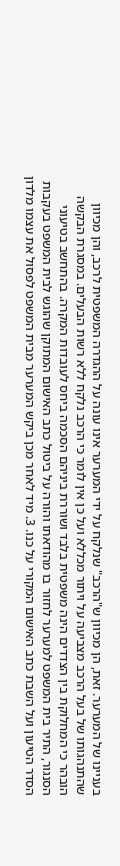בעניינו של המערער. זאת, הן מכיוון ש"הרכב" שנלקח על ידי המערער אינו עונה על ההגדרה המשפטית לרכב, והן מכיוון שהתנהגותו של בעל הרכב מצביעה על ויתור מכללא ועל כן אין לומר כי הרכב נלקח ללא רשות הבעלים. במסגרת הבקשה הובהר כי המחלוקת בין הצדדים הינה משפטית בלבד ושוררת ביניהם הסכמה ביחס לעובדות המקרה. בהתחשב בטיעוני הסנגור, התיר בית המשפט למערער לחזור בו מהודאתו והורה על ביטול כתב האישום המתוקן שהוגש לבית המשפט בעקבות הסדר הטיעון ועל השבת כתב האישום המקורי על כנו. 3. מיד לאחר מכן ביקש המערער מבית המשפט לפסול את עצמו מלדון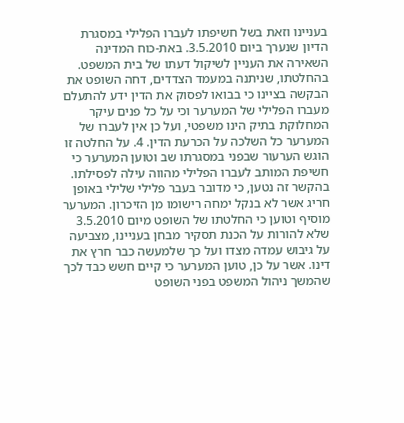בעניינו וזאת בשל חשיפתו לעברו הפלילי במסגרת הדיון שנערך ביום 3.5.2010. באת-כוח המדינה השאירה את העניין לשיקול דעתו של בית המשפט. בהחלטתו, שניתנה במעמד הצדדים, דחה השופט את הבקשה בציינו כי בבואו לפסוק את הדין ידע להתעלם מעברו הפלילי של המערער וכי על כל פנים עיקר המחלוקת בתיק הינו משפטי, ועל כן אין לעברו של המערער כל השלכה על הכרעת הדין. 4. על החלטה זו הוגש הערעור שבפני במסגרתו שב וטוען המערער כי חשיפת המותב לעברו הפלילי מהווה עילה לפסילתו. בהקשר זה נטען, כי מדובר בעבר פלילי שלילי באופן חריג אשר לא בנקל ימחה רישומו מן הזיכרון. המערער מוסיף וטוען כי החלטתו של השופט מיום 3.5.2010 שלא להורות על הכנת תסקיר מבחן בעניינו, מצביעה על גיבוש עמדה מצדו ועל כך שלמעשה כבר חרץ את דינו. אשר על כן, טוען המערער כי קיים חשש כבד לכך שהמשך ניהול המשפט בפני השופט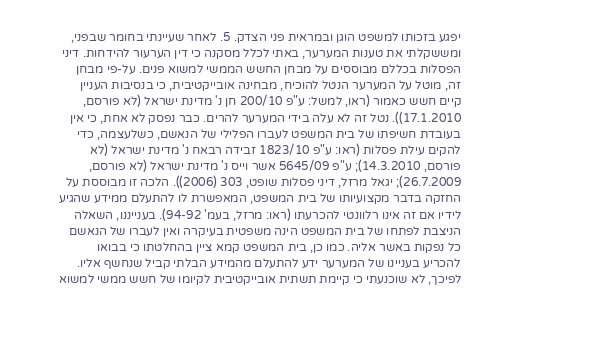יפגע בזכותו למשפט הוגן ובמראית פני הצדק. 5. לאחר שעיינתי בחומר שבפני, ומששקלתי את טענות המערער, באתי לכלל מסקנה כי דין הערעור להידחות. דיני הפסלות בכללם מבוססים על מבחן החשש הממשי למשוא פנים. על-פי מבחן זה, מוטל על המערער הנטל להוכיח, מבחינה אובייקטיבית, כי בנסיבות העניין קיים חשש כאמור (ראו, למשל: ע"פ 200/10 חן נ' מדינת ישראל (לא פורסם, 17.1.2010)). נטל זה לא עלה בידי המערער להרים. כבר נפסק לא אחת, כי אין בעובדת חשיפתו של בית המשפט לעברו הפלילי של הנאשם, כשלעצמה, כדי להקים עילת פסלות (ראו: ע"פ 1823/10 זבידה רבאח נ' מדינת ישראל (לא פורסם, 14.3.2010); ע"פ 5645/09 אשר וייס נ' מדינת ישראל (לא פורסם, 26.7.2009); יגאל מרזל, דיני פסלות שופט, 303 (2006)). הלכה זו מבוססת על החזקה בדבר מקצועיותו של בית המשפט, המאפשרת לו להתעלם ממידע שהגיע לידיו אם זה אינו רלוונטי להכרעתו (ראו: מרזל, בעמ' 94-92). בענייננו, השאלה הניצבת לפתחו של בית המשפט הינה משפטית בעיקרה ואין לעברו של הנאשם כל נפקות באשר אליה. כמו כן, בית המשפט קמא ציין בהחלטתו כי בבואו להכריע בעניינו של המערער ידע להתעלם מהמידע הבלתי קביל שנחשף אליו. לפיכך, לא שוכנעתי כי קיימת תשתית אובייקטיבית לקיומו של חשש ממשי למשוא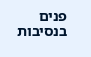פנים בנסיבות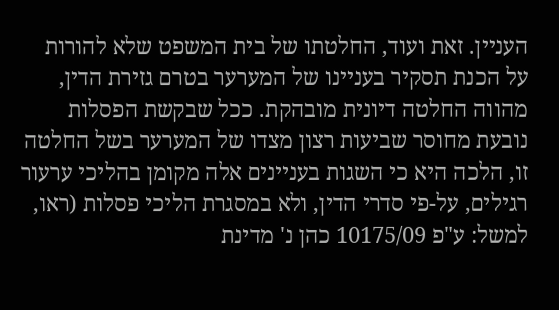העניין. זאת ועוד, החלטתו של בית המשפט שלא להורות על הכנת תסקיר בעניינו של המערער בטרם גזירת הדין, מהווה החלטה דיונית מובהקת. ככל שבקשת הפסלות נובעת מחוסר שביעות רצון מצדו של המערער בשל החלטה זו, הלכה היא כי השגות בעניינים אלה מקומן בהליכי ערעור רגילים, על-פי סדרי הדין, ולא במסגרת הליכי פסלות (ראו, למשל: ע"פ 10175/09 כהן נ' מדינת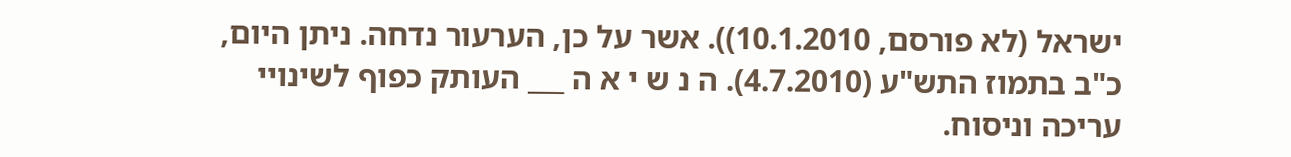ישראל (לא פורסם, 10.1.2010)). אשר על כן, הערעור נדחה. ניתן היום, כ"ב בתמוז התש"ע (4.7.2010). ה נ ש י א ה ___ העותק כפוף לשינויי עריכה וניסוח.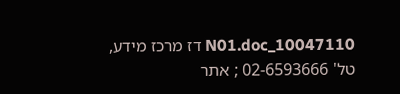10047110_N01.doc דז מרכז מידע, טל' 02-6593666 ; אתר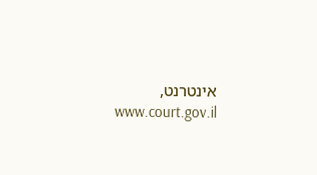אינטרנט, www.court.gov.il